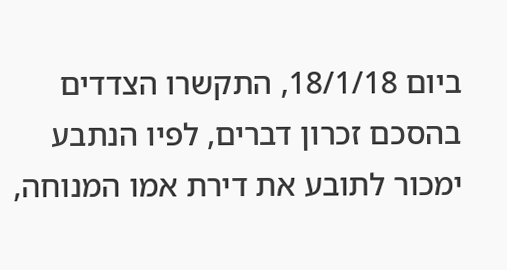ביום 18/1/18, התקשרו הצדדים בהסכם זכרון דברים, לפיו הנתבע ימכור לתובע את דירת אמו המנוחה,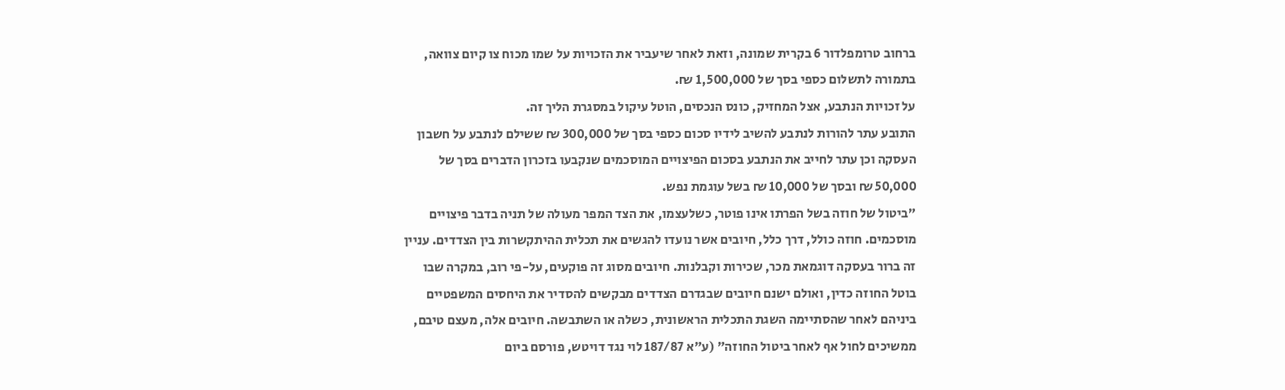ברחוב טרומפלדור 6 בקרית שמונה, וזאת לאחר שיעביר את הזכויות על שמו מכוח צו קיום צוואה, בתמורה לתשלום כספי בסך של 1,500,000 ₪.
על זכויות הנתבע, אצל המחזיק, כונס הנכסים, הוטל עיקול במסגרת הליך זה.
התובע עתר להורות לנתבע להשיב לידיו סכום כספי בסך של 300,000 ₪ ששילם לנתבע על חשבון העסקה וכן עתר לחייב את הנתבע בסכום הפיצויים המוסכמים שנקבעו בזכרון הדברים בסך של 50,000 ₪ ובסך של 10,000 ₪ בשל עוגמת נפש.
"ביטול של חוזה בשל הפרתו אינו פוטר, כשלעצמו, את הצד המפר מעולה של תניה בדבר פיצויים מוסכמים. חוזה כולל, דרך כלל, חיובים אשר נועדו להגשים את תכלית ההיתקשרות בין הצדדים. עניין זה ברור בעסקה דוגמאת מכר, שכירות וקבלנות. חיובים מסוג זה פוקעים, על-פי רוב, במקרה שבו בוטל החוזה כדין, ואולם ישנם חיובים שבגדרם הצדדים מבקשים להסדיר את היחסים המשפטיים ביניהם לאחר שהסתיימה השגת התכלית הראשונית, כשלה או השתבשה. חיובים אלה, מעצם טיבם, ממשיכים לחול אף לאחר ביטול החוזה" (ע"א 187/87 לוי נגד דויטש, פורסם ביום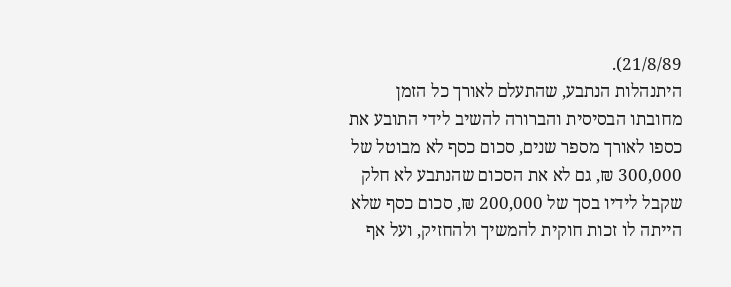21/8/89).
היתנהלות הנתבע, שהתעלם לאורך כל הזמן מחובתו הבסיסית והברורה להשיב לידי התובע את כספו לאורך מספר שנים, סכום כסף לא מבוטל של 300,000 ₪, גם לא את הסכום שהנתבע לא חלק שקבל לידיו בסך של 200,000 ₪, סכום כסף שלא הייתה לו זכות חוקית להמשיך ולהחזיק, ועל אף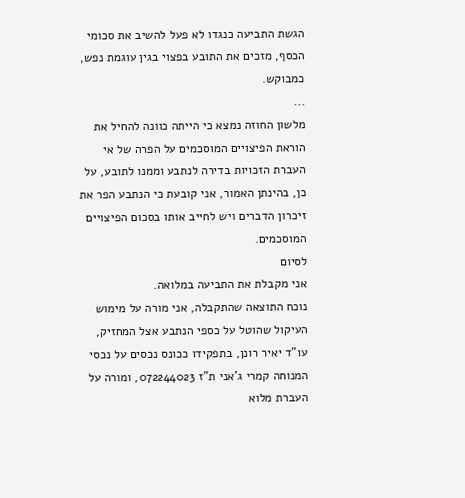הגשת התביעה כנגדו לא פעל להשיב את סכומי הכסף, מזכים את התובע בפצוי בגין עוגמת נפש, כמבוקש.
...
מלשון החוזה נמצא כי הייתה כוונה להחיל את הוראת הפיצויים המוסכמים על הפרה של אי העברת הזכויות בדירה לנתבע וממנו לתובע, על כן, בהינתן האמור, אני קובעת כי הנתבע הפר את זיכרון הדברים ויש לחייב אותו בסכום הפיצויים המוסכמים.
לסיום
אני מקבלת את התביעה במלואה.
נוכח התוצאה שהתקבלה, אני מורה על מימוש העיקול שהוטל על כספי הנתבע אצל המחזיק, עו"ד יאיר רונן, בתפקידו ככונס נכסים על נכסי המנוחה קמרי ג'אני ת"ז 072244023, ומורה על העברת מלוא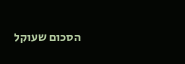הסכום שעוקל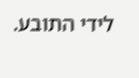לידי התובע.